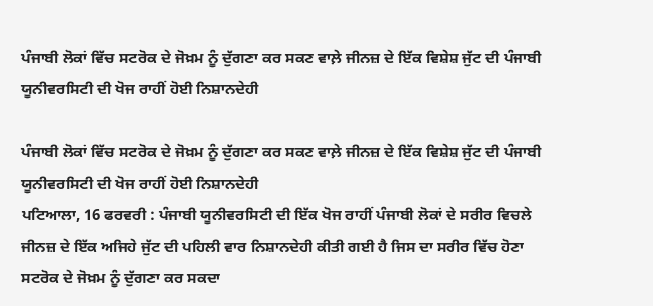ਪੰਜਾਬੀ ਲੋਕਾਂ ਵਿੱਚ ਸਟਰੋਕ ਦੇ ਜੋਖ਼ਮ ਨੂੰ ਦੁੱਗਣਾ ਕਰ ਸਕਣ ਵਾਲ਼ੇ ਜੀਨਜ਼ ਦੇ ਇੱਕ ਵਿਸ਼ੇਸ਼ ਜੁੱਟ ਦੀ ਪੰਜਾਬੀ ਯੂਨੀਵਰਸਿਟੀ ਦੀ ਖੋਜ ਰਾਹੀਂ ਹੋਈ ਨਿਸ਼ਾਨਦੇਹੀ

ਪੰਜਾਬੀ ਲੋਕਾਂ ਵਿੱਚ ਸਟਰੋਕ ਦੇ ਜੋਖ਼ਮ ਨੂੰ ਦੁੱਗਣਾ ਕਰ ਸਕਣ ਵਾਲ਼ੇ ਜੀਨਜ਼ ਦੇ ਇੱਕ ਵਿਸ਼ੇਸ਼ ਜੁੱਟ ਦੀ ਪੰਜਾਬੀ ਯੂਨੀਵਰਸਿਟੀ ਦੀ ਖੋਜ ਰਾਹੀਂ ਹੋਈ ਨਿਸ਼ਾਨਦੇਹੀ
ਪਟਿਆਲਾ, 16 ਫਰਵਰੀ : ਪੰਜਾਬੀ ਯੂਨੀਵਰਸਿਟੀ ਦੀ ਇੱਕ ਖੋਜ ਰਾਹੀਂ ਪੰਜਾਬੀ ਲੋਕਾਂ ਦੇ ਸਰੀਰ ਵਿਚਲੇ ਜੀਨਜ਼ ਦੇ ਇੱਕ ਅਜਿਹੇ ਜੁੱਟ ਦੀ ਪਹਿਲੀ ਵਾਰ ਨਿਸ਼ਾਨਦੇਹੀ ਕੀਤੀ ਗਈ ਹੈ ਜਿਸ ਦਾ ਸਰੀਰ ਵਿੱਚ ਹੋਣਾ ਸਟਰੋਕ ਦੇ ਜੋਖ਼ਮ ਨੂੰ ਦੁੱਗਣਾ ਕਰ ਸਕਦਾ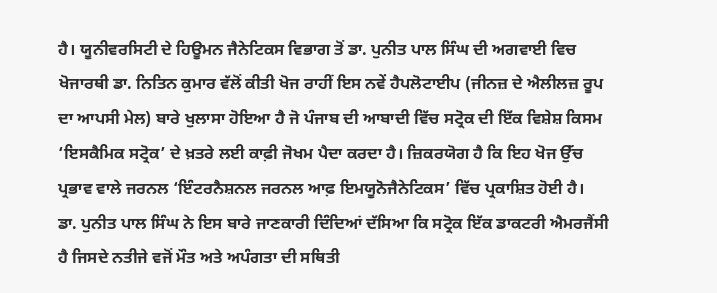ਹੈ। ਯੂਨੀਵਰਸਿਟੀ ਦੇ ਹਿਊਮਨ ਜੈਨੇਟਿਕਸ ਵਿਭਾਗ ਤੋਂ ਡਾ. ਪੁਨੀਤ ਪਾਲ ਸਿੰਘ ਦੀ ਅਗਵਾਈ ਵਿਚ ਖੋਜਾਰਥੀ ਡਾ. ਨਿਤਿਨ ਕੁਮਾਰ ਵੱਲੋਂ ਕੀਤੀ ਖੋਜ ਰਾਹੀਂ ਇਸ ਨਵੇਂ ਹੈਪਲੋਟਾਈਪ (ਜੀਨਜ਼ ਦੇ ਐਲੀਲਜ਼ ਰੂਪ ਦਾ ਆਪਸੀ ਮੇਲ) ਬਾਰੇ ਖੁਲਾਸਾ ਹੋਇਆ ਹੈ ਜੋ ਪੰਜਾਬ ਦੀ ਆਬਾਦੀ ਵਿੱਚ ਸਟ੍ਰੋਕ ਦੀ ਇੱਕ ਵਿਸ਼ੇਸ਼ ਕਿਸਮ ‘ਇਸਕੈਮਿਕ ਸਟ੍ਰੋਕ’ ਦੇ ਖ਼ਤਰੇ ਲਈ ਕਾਫ਼ੀ ਜੋਖਮ ਪੈਦਾ ਕਰਦਾ ਹੈ। ਜ਼ਿਕਰਯੋਗ ਹੈ ਕਿ ਇਹ ਖੋਜ ਉੱਚ ਪ੍ਰਭਾਵ ਵਾਲੇ ਜਰਨਲ ‘ਇੰਟਰਨੈਸ਼ਨਲ ਜਰਨਲ ਆਫ਼ ਇਮਯੂਨੋਜੈਨੇਟਿਕਸ’ ਵਿੱਚ ਪ੍ਰਕਾਸ਼ਿਤ ਹੋਈ ਹੈ।
ਡਾ. ਪੁਨੀਤ ਪਾਲ ਸਿੰਘ ਨੇ ਇਸ ਬਾਰੇ ਜਾਣਕਾਰੀ ਦਿੰਦਿਆਂ ਦੱਸਿਆ ਕਿ ਸਟ੍ਰੋਕ ਇੱਕ ਡਾਕਟਰੀ ਐਮਰਜੈਂਸੀ ਹੈ ਜਿਸਦੇ ਨਤੀਜੇ ਵਜੋਂ ਮੌਤ ਅਤੇ ਅਪੰਗਤਾ ਦੀ ਸਥਿਤੀ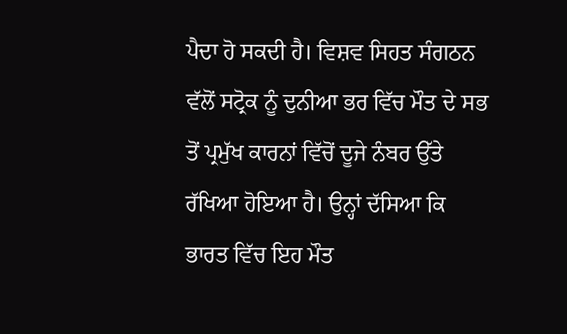ਪੈਦਾ ਹੋ ਸਕਦੀ ਹੈ। ਵਿਸ਼ਵ ਸਿਹਤ ਸੰਗਠਨ ਵੱਲੋਂ ਸਟ੍ਰੋਕ ਨੂੰ ਦੁਨੀਆ ਭਰ ਵਿੱਚ ਮੌਤ ਦੇ ਸਭ ਤੋਂ ਪ੍ਰਮੁੱਖ ਕਾਰਨਾਂ ਵਿੱਚੋਂ ਦੂਜੇ ਨੰਬਰ ਉੱਤੇ ਰੱਖਿਆ ਹੋਇਆ ਹੈ। ਉਨ੍ਹਾਂ ਦੱਸਿਆ ਕਿ ਭਾਰਤ ਵਿੱਚ ਇਹ ਮੌਤ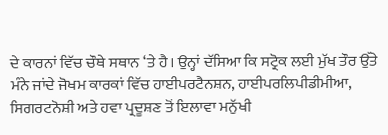ਦੇ ਕਾਰਨਾਂ ਵਿੱਚ ਚੌਥੇ ਸਥਾਨ ‘ਤੇ ਹੈ। ਉਨ੍ਹਾਂ ਦੱਸਿਆ ਕਿ ਸਟ੍ਰੋਕ ਲਈ ਮੁੱਖ ਤੌਰ ਉੱਤੇ ਮੰਨੇ ਜਾਂਦੇ ਜੋਖਮ ਕਾਰਕਾਂ ਵਿੱਚ ਹਾਈਪਰਟੈਨਸ਼ਨ, ਹਾਈਪਰਲਿਪੀਡੀਮੀਆ, ਸਿਗਰਟਨੋਸ਼ੀ ਅਤੇ ਹਵਾ ਪ੍ਰਦੂਸ਼ਣ ਤੋਂ ਇਲਾਵਾ ਮਨੁੱਖੀ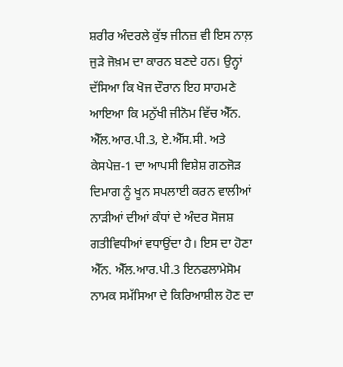ਸ਼ਰੀਰ ਅੰਦਰਲੇ ਕੁੱਝ ਜੀਨਜ਼ ਵੀ ਇਸ ਨਾਲ਼ ਜੁੜੇ ਜੋਖ਼ਮ ਦਾ ਕਾਰਨ ਬਣਦੇ ਹਨ। ਉਨ੍ਹਾਂ ਦੱਸਿਆ ਕਿ ਖੋਜ ਦੌਰਾਨ ਇਹ ਸਾਹਮਣੇ ਆਇਆ ਕਿ ਮਨੁੱਖੀ ਜੀਨੋਮ ਵਿੱਚ ਐੱਨ. ਐੱਲ.ਆਰ.ਪੀ.3, ਏ.ਐੱਸ.ਸੀ. ਅਤੇ ਕੇਸਪੇਜ਼-1 ਦਾ ਆਪਸੀ ਵਿਸ਼ੇਸ਼ ਗਠਜੋੜ ਦਿਮਾਗ ਨੂੰ ਖੂਨ ਸਪਲਾਈ ਕਰਨ ਵਾਲੀਆਂ ਨਾੜੀਆਂ ਦੀਆਂ ਕੰਧਾਂ ਦੇ ਅੰਦਰ ਸੋਜਸ਼ ਗਤੀਵਿਧੀਆਂ ਵਧਾਉਂਦਾ ਹੈ। ਇਸ ਦਾ ਹੋਣਾ ਐੱਨ. ਐੱਲ.ਆਰ.ਪੀ.3 ਇਨਫਲਾਮੇਸੋਮ ਨਾਮਕ ਸਮੱਸਿਆ ਦੇ ਕਿਰਿਆਸ਼ੀਲ ਹੋਣ ਦਾ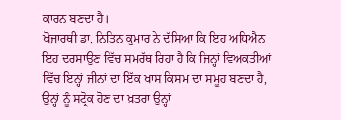ਕਾਰਨ ਬਣਦਾ ਹੈ।
ਖੋਜਾਰਥੀ ਡਾ. ਨਿਤਿਨ ਕੁਮਾਰ ਨੇ ਦੱਸਿਆ ਕਿ ਇਹ ਅਧਿਐਨ ਇਹ ਦਰਸਾਉਣ ਵਿੱਚ ਸਮਰੱਥ ਰਿਹਾ ਹੈ ਕਿ ਜਿਨ੍ਹਾਂ ਵਿਅਕਤੀਆਂ ਵਿੱਚ ਇਨ੍ਹਾਂ ਜੀਨਾਂ ਦਾ ਇੱਕ ਖਾਸ ਕਿਸਮ ਦਾ ਸਮੂਹ ਬਣਦਾ ਹੈ, ਉਨ੍ਹਾਂ ਨੂੰ ਸਟ੍ਰੋਕ ਹੋਣ ਦਾ ਖ਼ਤਰਾ ਉਨ੍ਹਾਂ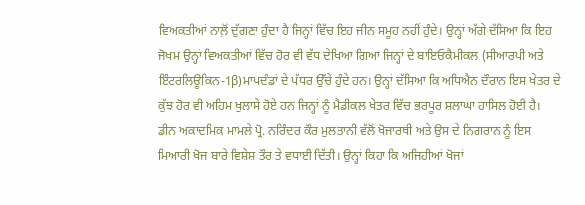ਵਿਅਕਤੀਆਂ ਨਾਲ਼ੋਂ ਦੁੱਗਣਾ ਹੁੰਦਾ ਹੈ ਜਿਨ੍ਹਾਂ ਵਿੱਚ ਇਹ ਜੀਨ ਸਮੂਹ ਨਹੀਂ ਹੁੰਦੇ। ਉਨ੍ਹਾਂ ਅੱਗੇ ਦੱਸਿਆ ਕਿ ਇਹ ਜੋਖਮ ਉਨ੍ਹਾਂ ਵਿਅਕਤੀਆਂ ਵਿੱਚ ਹੋਰ ਵੀ ਵੱਧ ਦੇਖਿਆ ਗਿਆ ਜਿਨ੍ਹਾਂ ਦੇ ਬਾਇਓਕੈਮੀਕਲ (ਸੀਆਰਪੀ ਅਤੇ ਇੰਟਰਲਿਊਕਿਨ-1β)ਮਾਪਦੰਡਾਂ ਦੇ ਪੱਧਰ ਉੱਚੇ ਹੁੰਦੇ ਹਨ। ਉਨ੍ਹਾਂ ਦੱਸਿਆ ਕਿ ਅਧਿਐਨ ਦੌਰਾਨ ਇਸ ਖੇਤਰ ਦੇ ਕੁੱਝ ਹੋਰ ਵੀ ਅਹਿਮ ਖੁਲਾਸੇ ਹੋਏ ਹਨ ਜਿਨ੍ਹਾਂ ਨੂੰ ਮੈਡੀਕਲ ਖੇਤਰ ਵਿੱਚ ਭਰਪੂਰ ਸ਼ਲਾਘਾ ਹਾਸਿਲ ਹੋਈ ਹੈ।
ਡੀਨ ਅਕਾਦਮਿਕ ਮਾਮਲੇ ਪ੍ਰੋ. ਨਰਿੰਦਰ ਕੌਰ ਮੁਲਤਾਨੀ ਵੱਲੋਂ ਖੋਜਾਰਥੀ ਅਤੇ ਉਸ ਦੇ ਨਿਗਰਾਨ ਨੂੰ ਇਸ ਮਿਆਰੀ ਖੋਜ ਬਾਰੇ ਵਿਸ਼ੇਸ਼ ਤੌਰ ਤੇ ਵਧਾਈ ਦਿੱਤੀ। ਉਨ੍ਹਾਂ ਕਿਹਾ ਕਿ ਅਜਿਹੀਆਂ ਖੋਜਾਂ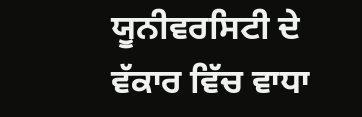ਯੂਨੀਵਰਸਿਟੀ ਦੇ ਵੱਕਾਰ ਵਿੱਚ ਵਾਧਾ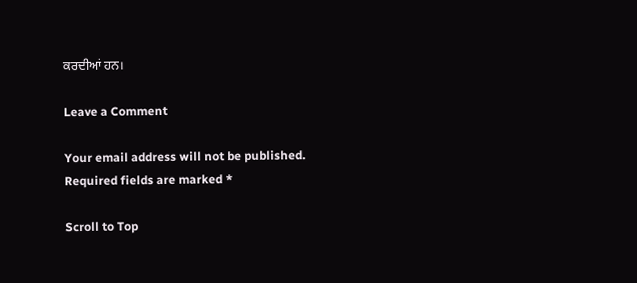ਕਰਦੀਆਂ ਹਨ।

Leave a Comment

Your email address will not be published. Required fields are marked *

Scroll to Top